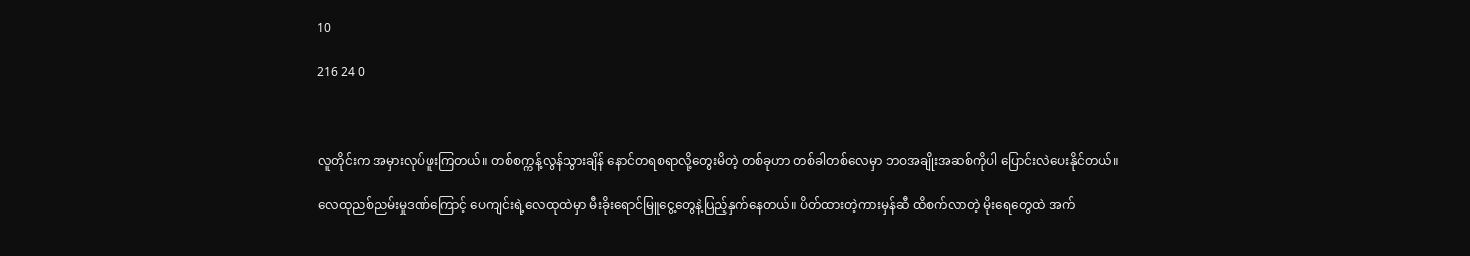10

216 24 0



လူတိုင်းက အမှားလုပ်ဖူးကြတယ်။ တစ်စက္ကန့်လွန်သွားချိန် နောင်တရစရာလို့တွေးမိတဲ့ တစ်ခုဟာ တစ်ခါတစ်လေမှာ ဘဝအချိုးအဆစ်ကိုပါ ပြောင်းလဲပေးနိုင်တယ်။

လေထုညစ်ညမ်းမှုဒဏ်ကြောင့် ပေကျင်းရဲ့လေထုထဲမှာ မီးခိုးရောင်မြူငွေ့တွေနဲ့ပြည့်နှက်နေတယ်။ ပိတ်ထားတဲ့ကားမှန်ဆီ ထိစက်လာတဲ့ မိုးရေတွေထဲ အက်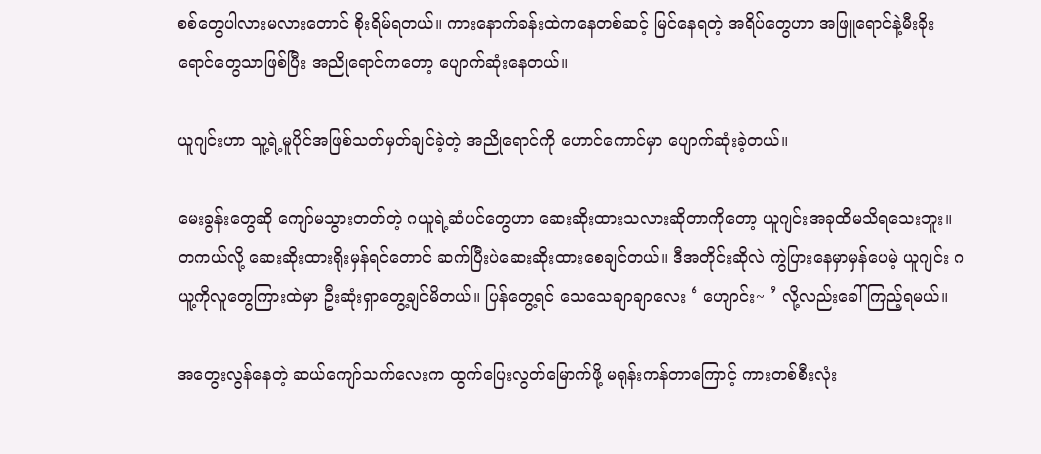စစ်တွေပါလားမလားတောင် စိုးရိမ်ရတယ်။ ကားနောက်ခန်းထဲကနေတစ်ဆင့် မြင်နေရတဲ့ အရိပ်တွေဟာ အဖြူရောင်နဲ့မီးခိုးရောင်တွေသာဖြစ်ပြီး အညိုရောင်ကတော့ ပျောက်ဆုံးနေတယ်။

ယူဂျင်းဟာ သူ့ရဲ့မူပိုင်အဖြစ်သတ်မှတ်ချင်ခဲ့တဲ့ အညိုရောင်ကို ဟောင်ကောင်မှာ ပျောက်ဆုံးခဲ့တယ်။

မေးခွန်းတွေဆို ကျော်မသွားတတ်တဲ့ ဂယူရဲ့ဆံပင်တွေဟာ ဆေးဆိုးထားသလားဆိုတာကိုတော့ ယူဂျင်းအခုထိမသိရသေးဘူး။ တကယ်လို့ ဆေးဆိုးထားရိုးမှန်ရင်တောင် ဆက်ပြီးပဲဆေးဆိုးထားစေချင်တယ်။ ဒီအတိုင်းဆိုလဲ ကွဲပြားနေမှာမှန်ပေမဲ့ ယူဂျင်း ဂယူ့ကိုလူတွေကြားထဲမှာ ဦးဆုံးရှာတွေ့ချင်မိတယ်။ ပြန်တွေ့ရင် သေသေချာချာလေး ‘ ဟျောင်း~ ’ လို့လည်းခေါ်ကြည့်ရမယ်။

အတွေးလွန်နေတဲ့ ဆယ်ကျော်သက်လေးက ထွက်ပြေးလွတ်မြောက်ဖို့ မရုန်းကန်တာကြောင့် ကားတစ်စီးလုံး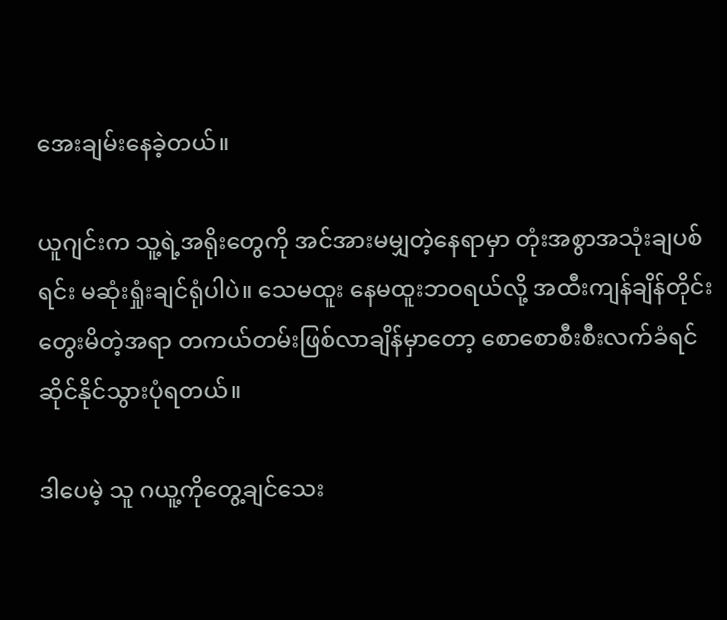အေးချမ်းနေခဲ့တယ်။‌

ယူဂျင်းက သူ့ရဲ့အရိုးတွေကို အင်အားမမျှတဲ့နေရာမှာ တုံးအစွာအသုံးချပစ်ရင်း မဆုံးရှုံးချင်ရုံပါပဲ။ သေမထူး နေမထူးဘဝရယ်လို့ အထီးကျန်ချိန်တိုင်းတွေးမိတဲ့အရာ တကယ်တမ်းဖြစ်လာချိန်မှာတော့ စောစောစီးစီးလက်ခံရင်ဆိုင်နိုင်သွားပုံရတယ်။

ဒါပေမဲ့ သူ ဂယူ့ကိုတွေ့ချင်သေး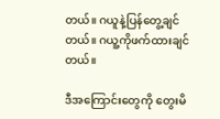တယ်။ ဂယူနဲ့ပြန်တွေ့ချင်တယ်။ ဂယူ့ကိုဖက်ထားချင်တယ်။

ဒီအကြောင်းတွေကို တွေးမိ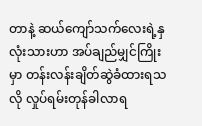တာနဲ့ ဆယ်ကျော်သက်လေးရဲ့နှလုံးသားဟာ အပ်ချည်မျှင်ကြိုးမှာ တန်းလန်းချိတ်ဆွဲခံထားရသလို လှုပ်ရမ်းတုန်ခါလာရ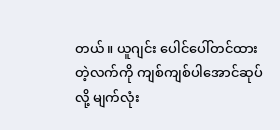တယ်။ ယူဂျင်း ပေါင်ပေါ်တင်ထားတဲ့လက်ကို ကျစ်ကျစ်ပါ‌အောင်ဆုပ်လို့ မျက်လုံး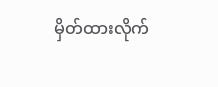မှိတ်ထားလိုက်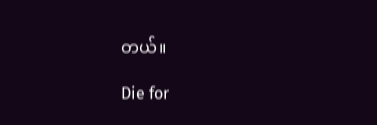တယ်။

Die for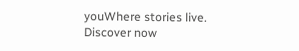youWhere stories live. Discover now